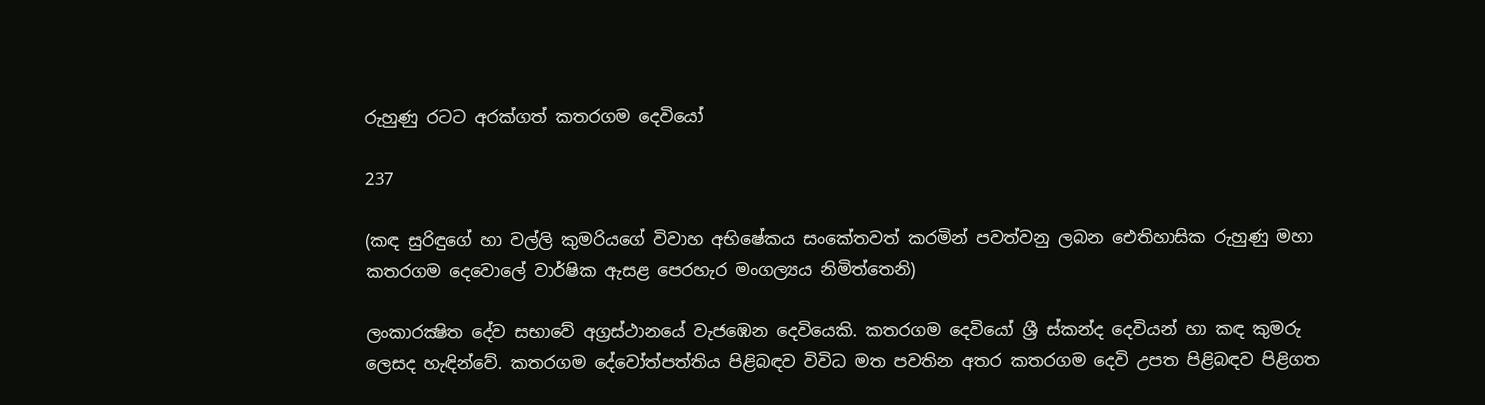රුහුණු රටට අරක්ගත් කතරගම දෙවියෝ

237

(කඳ සුරිඳුගේ හා වල්ලි කුමරියගේ විවාහ අභිෂේකය සංකේතවත් කරමින් පවත්වනු ලබන ඓතිහාසික රුහුණු මහා කතරගම දෙවොලේ වාර්ෂික ඇසළ පෙරහැර මංගල්‍යය නිමිත්තෙනි)

ලංකාරක්‍ෂිත දේව සභාවේ අග්‍රස්ථානයේ වැජඹෙන දෙවියෙකි. කතරගම දෙවියෝ ශ්‍රී ස්කන්ද දෙවියන් හා කඳ කුමරු ලෙසද හැඳින්වේ. කතරගම දේවෝත්පත්තිය පිළිබඳව විවිධ මත පවතින අතර කතරගම දෙවි උපත පිළිබඳව පිළිගත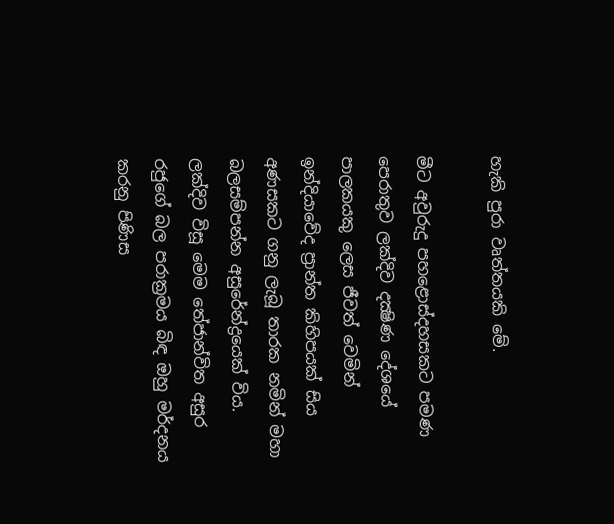හැකි පුරා වෘත්තයකි මේ.

මීට අවුරුදු පහළොස්දහසකට පමණ පෙරාතුව ලක්දිව දක්‍ෂිණ දේශයේ පාලකයකු ලෙස ජීවත් වෙමින් ඉන්දියාවේද ප්‍රාන්ත කිහිපයක් සිය අණසකට ගනු ලැබූ තාරක නමින් මහා බලසම්පන්න අසුරේන්ද්‍රයෙක් විය. ලක්දිව විසූ මෙම තේජාන්විත අසුර රජුගේ බල පරාක්‍රමය බිඳ ඔහු මර්දනය කරනු පිණිස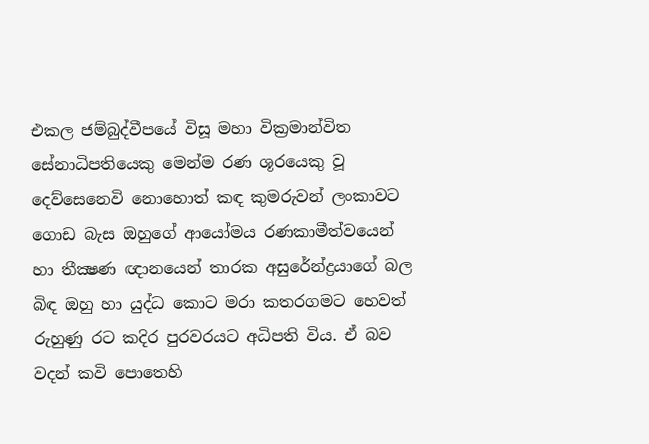එකල ජම්බුද්වීපයේ විසූ මහා වික්‍රමාන්විත සේනාධිපතියෙකු මෙන්ම රණ ශූරයෙකු වූ දෙව්සෙනෙවි නොහොත් කඳ කුමරුවන් ලංකාවට ගොඩ බැස ඔහුගේ ආයෝමය රණකාමීත්වයෙන් හා තීක්‍ෂණ ඥානයෙන් තාරක අසුරේන්ද්‍රයාගේ බල බිඳ ඔහු හා යුද්ධ කොට මරා කතරගමට හෙවත් රුහුණු රට කදිර පුරවරයට අධිපති විය. ඒ බව වදන් කවි පොතෙහි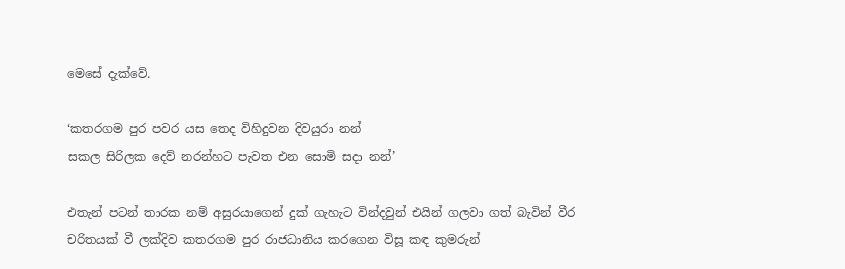මෙසේ දැක්වේ.

‘කතරගම පුර පවර යස තෙද විහිදුවන දිවයුරා නන්
සකල සිරිලක දෙව් නරන්හට පැවත එන සොමි සදා නන්’

එතැන් පටන් තාරක නම් අසුරයාගෙන් දුක් ගැහැට වින්දවුන් එයින් ගලවා ගත් බැවින් වීර චරිතයක් වී ලක්දිව කතරගම පුර රාජධානිය කරගෙන විසූ කඳ කුමරුන්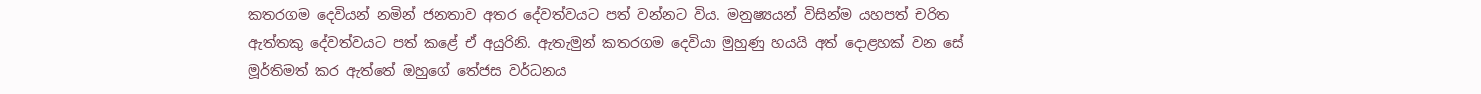කතරගම දෙවියන් නමින් ජනතාව අතර දේවත්වයට පත් වන්නට විය. මනුෂ්‍යයන් විසින්ම යහපත් චරිත ඇත්තකු දේවත්වයට පත් කළේ ඒ අයුරිනි. ඇතැමුන් කතරගම දෙවියා මුහුණු හයයි අත් දොළහක් වන සේ මූර්තිමත් කර ඇත්තේ ඔහුගේ තේජස වර්ධනය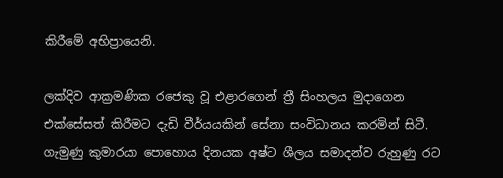කිරීමේ අභිප්‍රායෙනි.

ලක්දිව ආක්‍රමණික රජෙකු වූ එළාරගෙන් ත්‍රී සිංහලය මුදාගෙන එක්සේසත් කිරීමට දැඩි වීර්යයකින් සේනා සංවිධානය කරමින් සිටී. ගැමුණු කුමාරයා පොහොය දිනයක අෂ්ට ශීලය සමාදන්ව රුහුණු රට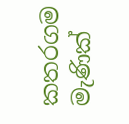කතරගම මැණික්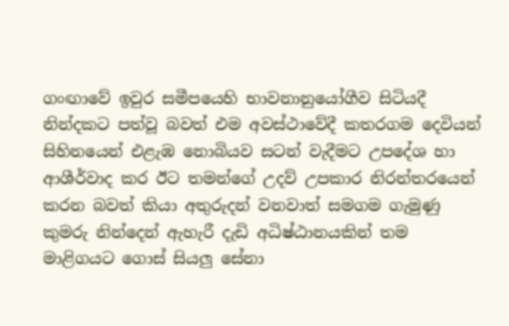ගංඟාවේ ඉවුර සමීපයෙහි භාවනානුයෝගීව සිටියදී නින්දකට පත්වූ බවත් එම අවස්ථාවේදී කතරගම දෙවියන් සිහිනයෙන් එළැඹ නොබියව සටන් වැදීමට උපදේශ හා ආශීර්වාද කර ඊට තමන්ගේ උදව් උපකාර නිරන්තරයෙන් කරන බවත් කියා අතුරුදන් වනවාත් සමගම ගැමුණු කුමරු නින්දෙන් ඇහැරී දැඩි අධිෂ්ඨානයකින් තම මාළිගයට ගොස් සියලු සේනා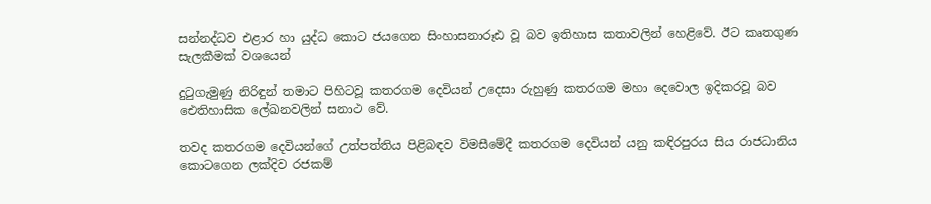සන්නද්ධව එළාර හා යුද්ධ කොට ජයගෙන සිංහාසනාරූඪ වූ බව ඉතිහාස කතාවලින් හෙළිවේ. ඊට කෘතගුණ සැලකීමක් වශයෙන්

දුටුගැමුණු නිරිඳුන් තමාට පිහිටවූ කතරගම දෙවියන් උදෙසා රුහුණු කතරගම මහා දෙවොල ඉදිකරවූ බව ඓතිහාසික ලේඛනවලින් සනාථ වේ.

තවද කතරගම දෙවියන්ගේ උත්පත්තිය පිළිබඳව විමසීමේදී කතරගම දෙවියන් යනු කඳිරපුරය සිය රාජධානිය කොටගෙන ලක්දිව රජකම්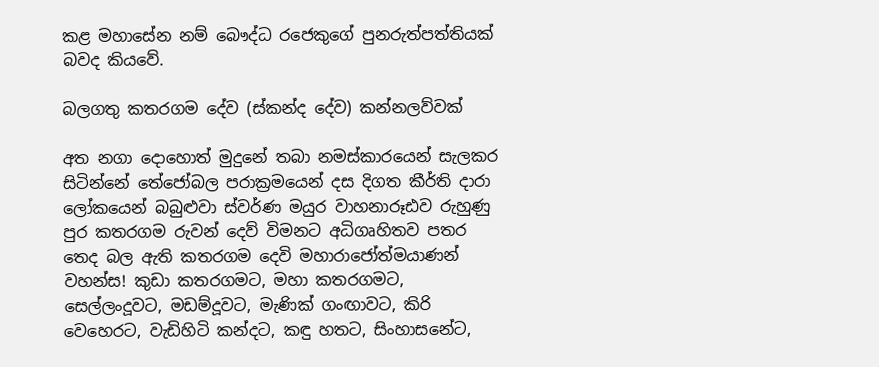කළ මහාසේන නම් බෞද්ධ රජෙකුගේ පුනරුත්පත්තියක් බවද කියවේ.

බලගතු කතරගම දේව (ස්කන්ද දේව) කන්නලව්වක්

අත නගා දොහොත් මුදුනේ තබා නමස්කාරයෙන් සැලකර සිටින්නේ තේජෝබල පරාක්‍රමයෙන් දස දිගත කීර්ති දාරා ලෝකයෙන් බබුළුවා ස්වර්ණ මයුර වාහනාරූඪව රුහුණු පුර කතරගම රුවන් දෙව් විමනට අධිගෘහිතව පතර තෙද බල ඇති කතරගම දෙවි මහාරාජෝත්මයාණන් වහන්ස! කුඩා කතරගමට, මහා කතරගමට, සෙල්ලංදූවට, මඩම්දූවට, මැණික් ගංඟාවට, කිරි වෙහෙරට, වැඩිහිටි කන්දට, කඳු හතට, සිංහාසනේට,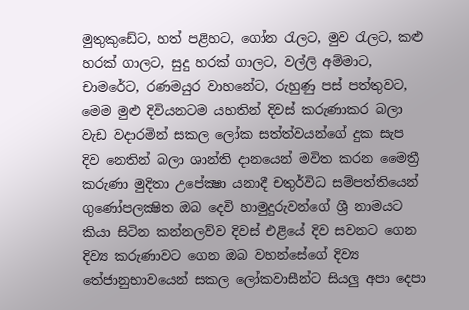මුතුකුඩේට, හත් පළිහට, ගෝන රැලට, මුව රැලට, කළු හරක් ගාලට, සුදු හරක් ගාලට, වල්ලි අම්මාට, චාමරේට, රණමයුර වාහනේට, රුහුණු පස් පත්තුවට, මෙම මුළු දිවියනටම යහතින් දිවස් කරුණාකර බලා වැඩ වදාරමින් සකල ලෝක සත්ත්වයන්ගේ දුක සැප දිව නෙතින් බලා ශාන්ති දානයෙන් මවිත කරන මෛත්‍රී කරුණා මුදිතා උපේක්‍ෂා යනාදී චතුර්විධ සම්පත්තියෙන් ගුණෝපලක්‍ෂිත ඔබ දෙවි හාමුදුරුවන්ගේ ශ්‍රී නාමයට කියා සිටින කන්නලව්ව දිවස් එළියේ දිව සවනට ගෙන දිව්‍ය කරුණාවට ගෙන ඔබ වහන්සේගේ දිව්‍ය තේජානුභාවයෙන් සකල ලෝකවාසීන්ට සියලු අපා දෙපා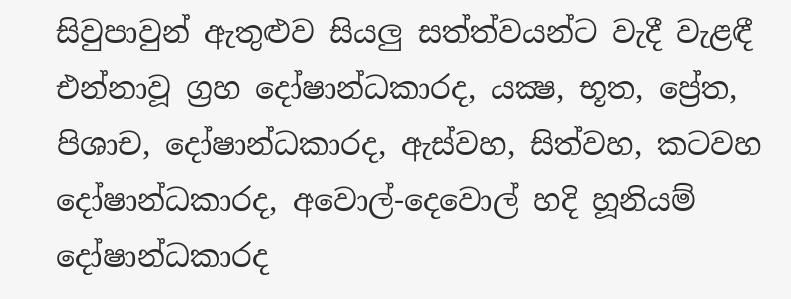සිවුපාවුන් ඇතුළුව සියලු සත්ත්වයන්ට වැදී වැළඳී එන්නාවූ ග්‍රහ දෝෂාන්ධකාරද, යක්‍ෂ, භූත, ප්‍රේත, පිශාච, දෝෂාන්ධකාරද, ඇස්වහ, සිත්වහ, කටවහ දෝෂාන්ධකාරද, අවොල්-දෙවොල් හදි හූනියම් දෝෂාන්ධකාරද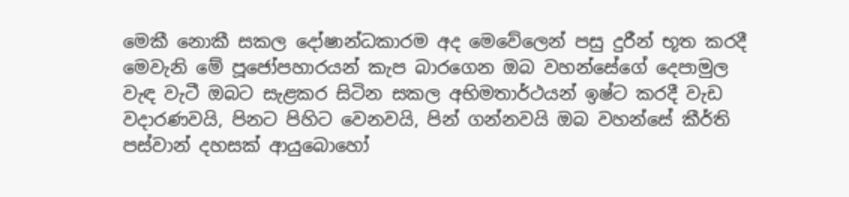මෙකී නොකී සකල දෝෂාන්ධකාරම අද මෙවේලෙන් පසු දුරීන් භූත කරදී මෙවැනි මේ පූජෝපහාරයන් කැප බාරගෙන ඔබ වහන්සේගේ දෙපාමුල වැඳ වැටී ඔබට සැළකර සිටින සකල අභිමතාර්ථයන් ඉෂ්ට කරදී වැඩ වදාරණවයි, පිනට පිහිට වෙනවයි, පින් ගන්නවයි ඔබ වහන්සේ කීර්ති පස්වාන් දහසක් ආයුබොහෝ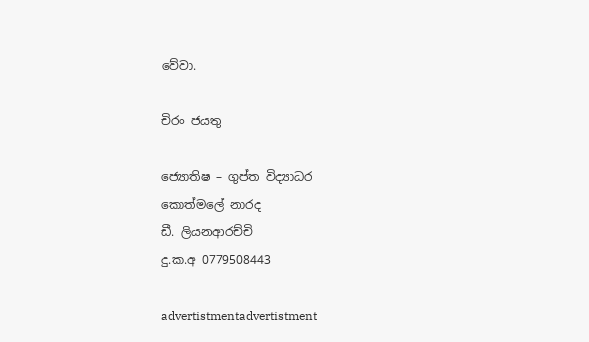වේවා.

චිරං ජයතු

ජ්‍යොතිෂ – ගුප්ත විද්‍යාධර
කොත්මලේ නාරද
ඩී. ලියනආරච්චි
දු.ක.අ 0779508443

advertistmentadvertistment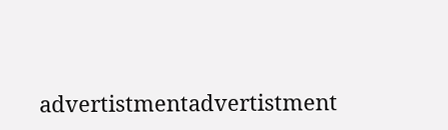advertistmentadvertistment